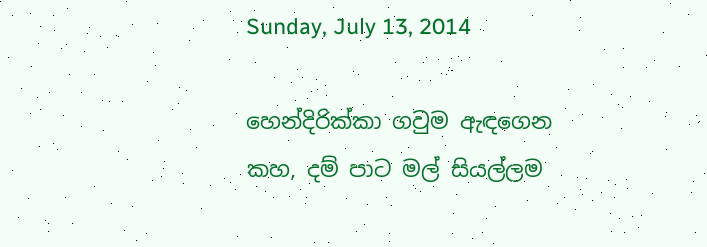Sunday, July 13, 2014

හෙන්දිරික්කා ගවුම ඇඳගෙන
කහ, දම් පාට මල් සියල්ලම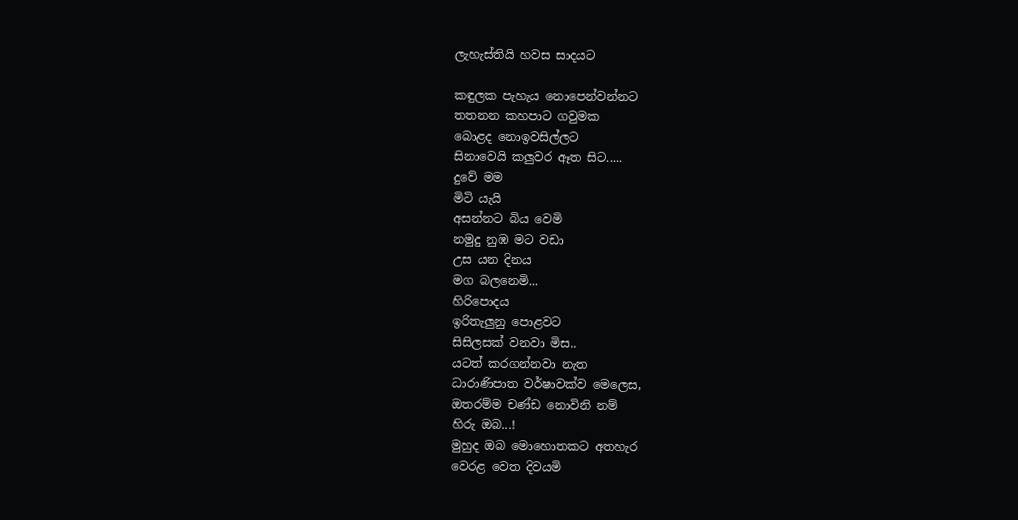ලැහැස්තියි හවස සාදයට

කඳුලක පැහැය නොපෙන්වන්නට
තතනන කහපාට ගවුමක
බොළ‍ද නොඉවසිල්ලට
සිනාවෙයි කලුවර ඈත සිට.....
දුවේ මම
මිටි යැයි
අසන්නට බිය වෙමි
නමුදු නුඹ මට වඩා
උස යන දිනය
මග බලනෙමි...
හිරිපොදය
ඉරිතැලුනු පොළවට‍
සිසිලසක් වනවා මිස..
යටත් කරගන්නවා නැත
ධාරාණිපාත වර්ෂාවක්ව මෙලෙස,
ඔතරම්ම චණ්ඩ නොවිනි නම්
හිරු ඔබ...!
මුහුද ඔබ මොහොතකට අතහැර
වෙරළ වෙත දිවයමි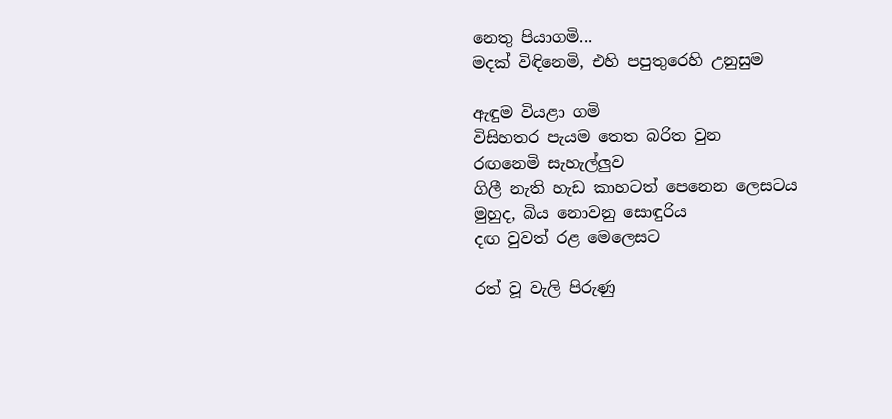නෙතු පියාගමි...
මදක් විඳිනෙමි, එහි පපුතුරෙහි උනුසුම

ඇඳුම වියළා ගමි
විසිහතර පැයම තෙත බරිත වුන
රඟනෙමි සැහැල්ලුව
ගිලී නැති හැඩ කාහටත් පෙනෙන ලෙසටය
මුහුද, බිය නොවනු සොඳුරිය
දඟ වුවත් රළ මෙලෙසට

රත් වූ වැලි පිරුණු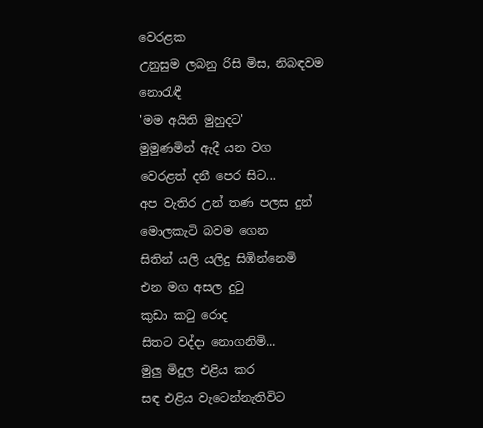වෙරළක
උනුසුම ලබනු රිසි මිස, නිබඳවම නොරැ‍ඳී
'මම අයිති මුහුදට'
මුමුණමින් ඇදී යන වග
වෙරළත් දනී පෙර සිට...
අප වැතිර උන් තණ පලස දුන්
මොලකැටි බවම ගෙන
සිතින් යලි යලිදු සිඹින්නෙමි
එන මග අසල දුටු
කුඩා කටු රොද
සිතට වද්දා නොගනිමි...
මුලු මිදුල එළිය කර
සඳ එළිය වැටෙන්නැතිවිට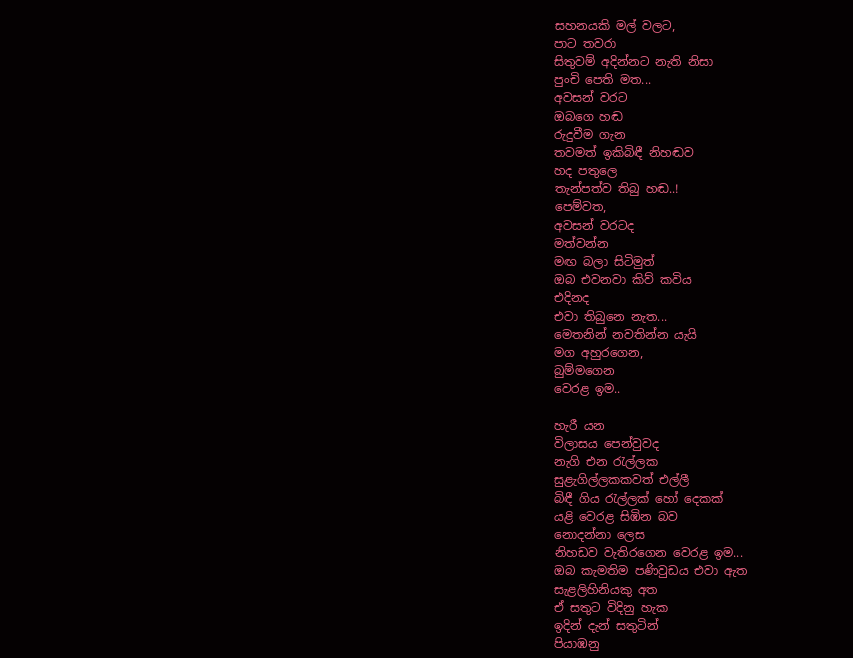සහනයකි මල් වලට,
පාට තවරා
සිතුවම් අදින්නට නැති නිසා
පුංචි පෙති මත...
අවසන් වරට
ඔබගෙ හඬ
රුදුවීම ගැන
තවමත් ඉකිබිඳී නිහඬව
හද පතුලෙ
තැන්පත්ව තිබු හඬ..!
පෙම්වත,
අවසන් වරටද
මත්වන්න
මඟ බලා සිටිමුත්
ඔබ එවනවා කිව් කවිය
එදිනද
එවා තිබුනෙ නැත...
මෙතනින් නවතින්න යැයි
මග අහුරගෙන,
බුම්මගෙන
වෙරළ ඉම..

හැරී යන
විලාසය පෙන්වුවද
නැගි එන රැල්ලක
සුළැගිල්ලකකවත් එල්ලී
බිඳී ගිය රැල්ලක් හෝ දෙකක්
යළි වෙරළ සිඹින බව
නොදන්නා ලෙස
නිහඩව වැතිරගෙන වෙරළ ඉම...
ඔබ කැමතිම පණිවුඩය එවා ඇත
සැළලිහිනියකු අත
ඒ සතුට විදිනු හැක
ඉදින් දැන් සතුටින්
පියාඹනු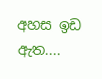අහස ඉඩ ඇත....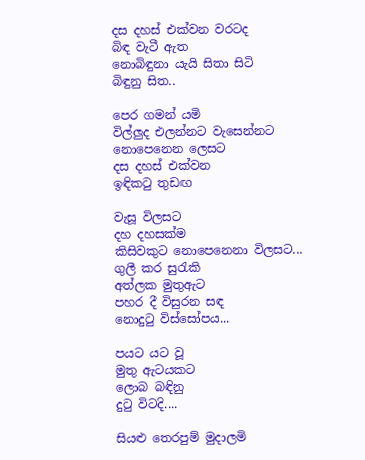දස දහස් එක්වන වරටද
බිඳ වැටී ඇත
නොබිඳුනා යැයි සිතා සිටි
බිඳුනු සිත..

පෙර ගමන් යමි
විල්ලුද එලන්නට වැසෙන්නට
නොපෙනෙන ලෙසට
දස දහස් එක්වන
ඉඳිකටු තුඩඟ

වැසූ විලසට
දහ දහසක්ම
කිසිවකුට නොපෙනෙනා විලසට...
ගුලී කර සුරැකි
අත්ලක මුතුඇට
පහර දී විසුරන සඳ
නොදුටු විස්සෝපය...

පයට යට වූ
මුතු ඇටයකට
ලොබ බඳිනු
දුටු විටදි....

සියළු තෙරපුම් මුදාලමි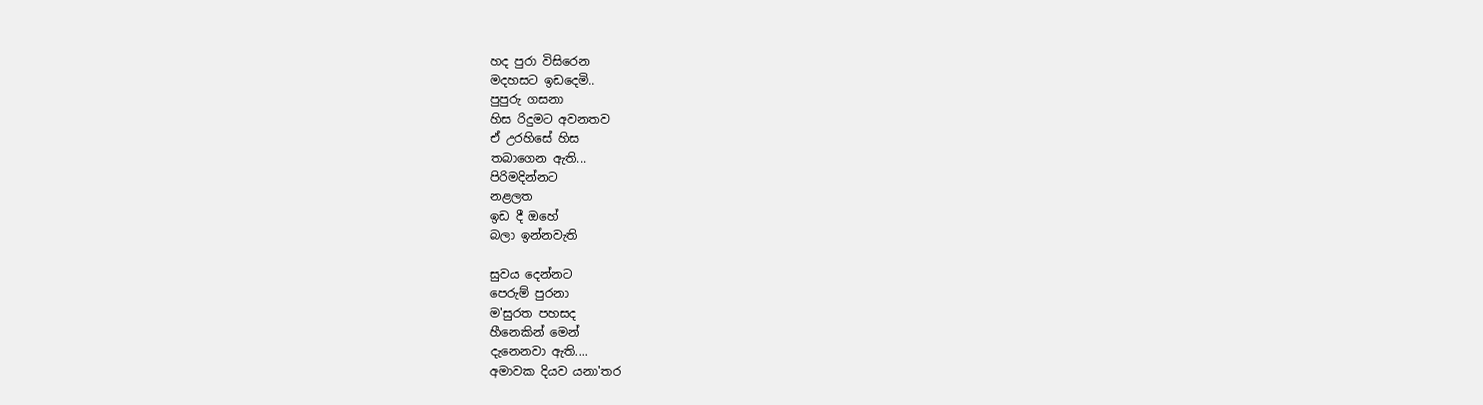හද පුරා විසිරෙන
මදහසට ඉඩදෙමි..
පුපුරු ගසනා
හිස රිදුමට අවනතව
ඒ උරහිසේ හිස
තබාගෙන ඇති...
පිරිමදින්නට
නළලත
ඉඩ දී ඔහේ
බලා ඉන්නවැති

සුවය දෙන්නට
පෙරුම් පුරනා
ම'සුරත පහසද
හීනෙකින් මෙන්
දැනෙනවා ඇති....
අමාවක දියව යනා'තර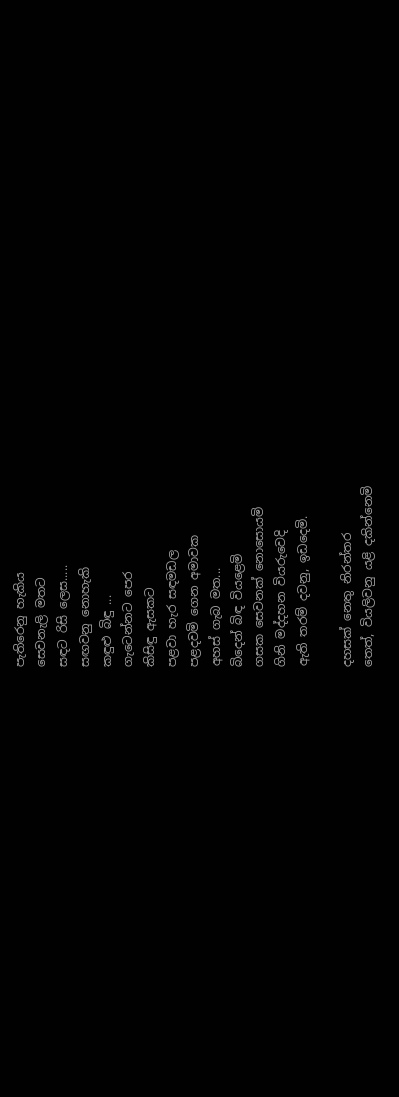පැතිරෙනු හැකිය
සෙවනැලි මතට
සඳට රිසි ලෙස.....
සඟවනු නොහැකි
කඳුළු බිඳු ...
ගැටෙන්නට පෙර
කිසිඳු ඇසකට
පළවා හැර සඳමඩල
පළදවමි ගෙන අමාවක
අහස් ගැබ මත...
බිදෙන් බිඳ වියළෙමි
ගසක සෙවනක් නොසොයමි
ගිනි මද්දහන වියරුවෙදි
ඇති තරම් දවනු, ඉඩදෙමි.

දහසක් නෙතු නිරන්තර
තෙත්, වියලිවනු යළි දකින්නෙමි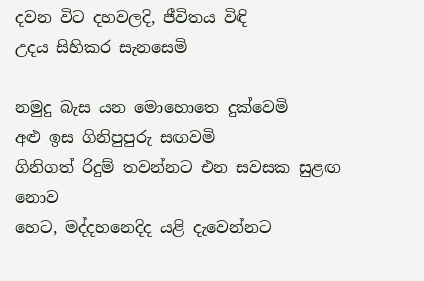දවන විට දහවලදි, ජීවිතය විඳි
උදය සිහිකර සැනසෙමි

නමුදු බැස යන මොහොතෙ දුක්වෙමි
අළු ඉස ගිනිපුපුරු සඟවමි
ගිනිගත් රිදුම් තවන්නට එන සවසක සුළඟ නොව
හෙට, මද්දහනෙදිද යළි දැවෙන්නට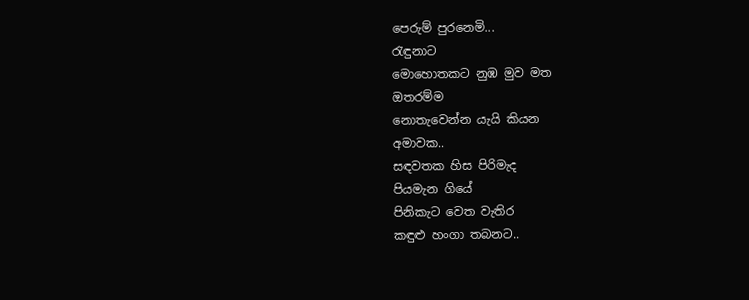පෙරුම් පුරනෙමි...
රැඳුනාට
මොහොතකට නුඹ මුව මත
ඔතරම්ම
නොතැවෙන්න යැයි කියන
අමාවක..
සඳවතක හිස පිරිමැද
පියමැන ගියේ
පිනිකැට වෙත වැතිර
කඳුළු හංගා තබනට..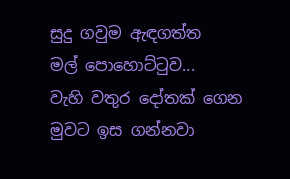සුදු ගවුම ඇඳගත්ත
මල් පොහොට්ටුව...
වැහි වතුර දෝතක් ගෙන
මුවට ඉස ගන්නවා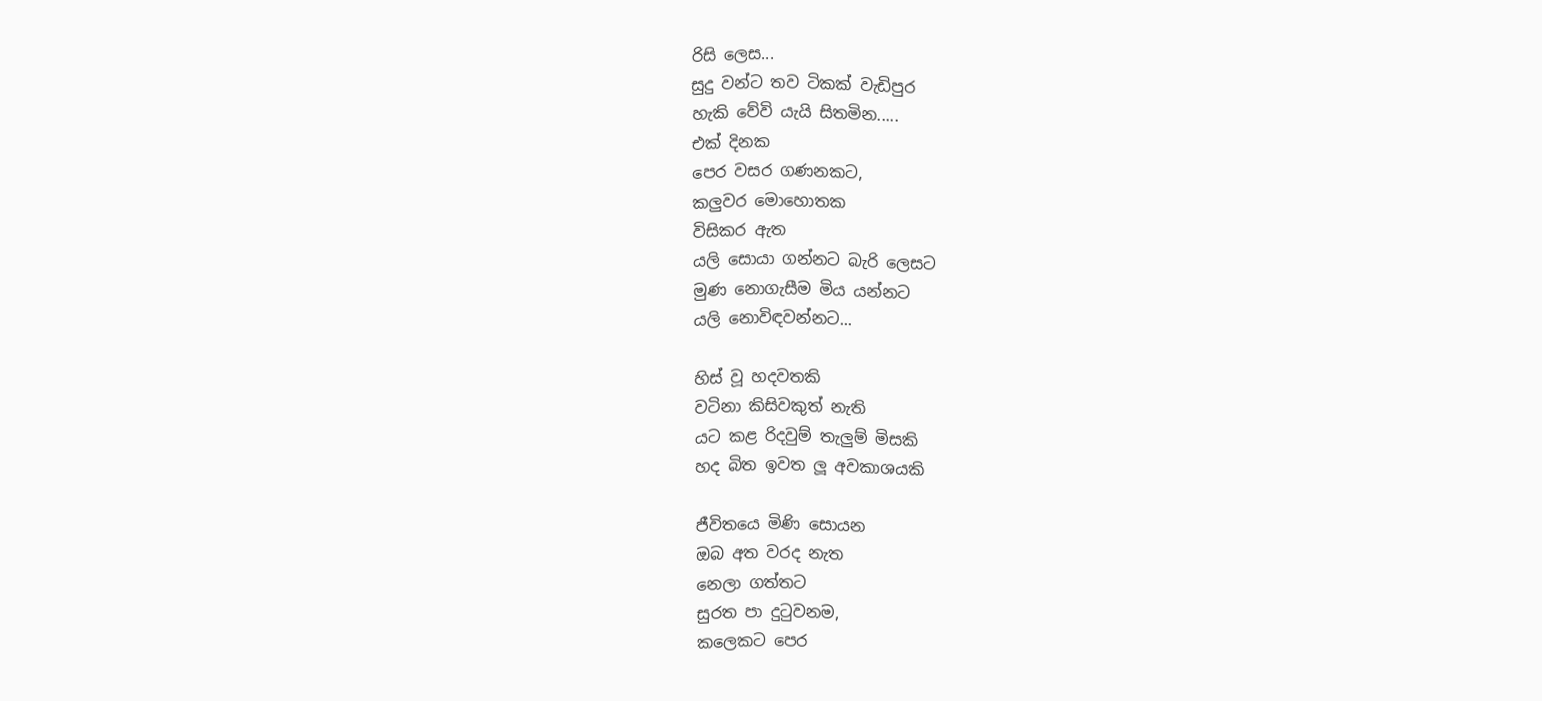රිසි ලෙස...
සුදු වන්ට තව ටිකක් වැඩිපුර
හැකි වේවි යැයි සිතමින.....
එක් දිනක
පෙර වසර ගණනකට,
කලුවර මොහොතක
විසිකර ඇත
යලි සොයා ගන්නට බැරි ලෙසට
මුණ නොගැසීම මිය යන්නට
යලි නොවිඳවන්නට...

හිස් වූ හදවතකි
වටිනා කිසිවකුත් නැති
යට කළ රිදවුම් තැලුම් මිසකි
හද බිත ඉවත ලූ අවකාශයකි

ජීවිතයෙ මිණි සොයන
ඔබ අත වරද නැත
නෙලා ගත්තට
සුරත පා දුටුවනම,
කලෙකට පෙර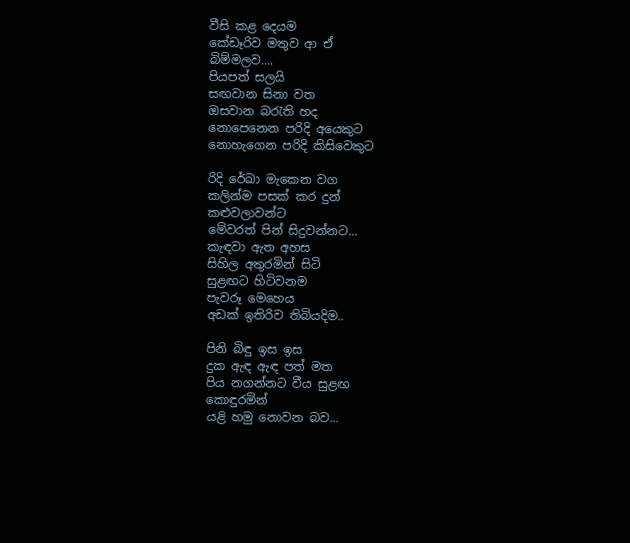වීසි කළ දෙයම
කේඩෑරිව මතුව ආ ඒ
බිම්මලව....
පියපත් සලයි
සඟවාන සිනා වත
ඔසවාන බරැති හද
නොපෙනෙන පරිදි අයෙකුට
නොහැගෙන පරිදි කිසිවෙකුට

රිදි රේඛා මැකෙන වග
කලින්ම පසක් කර දුන්
කළුවලාවන්ට
මේවරත් පින් සිදුවන්නට...
කැඳවා ඇත අහස
සිහිල අතුරමින් සිටි
සුළඟට හිටිවනම
පැවරූ මෙහෙය
අඩක් ඉතිරිව තිබියදිම..

පිනි බිඳු ඉස ඉස
දුක ඇඳ ඇඳ පත් මත
පිය නගන්නට වීය සුළඟ
කොඳුරමින්
යළි හමු නොවන බව...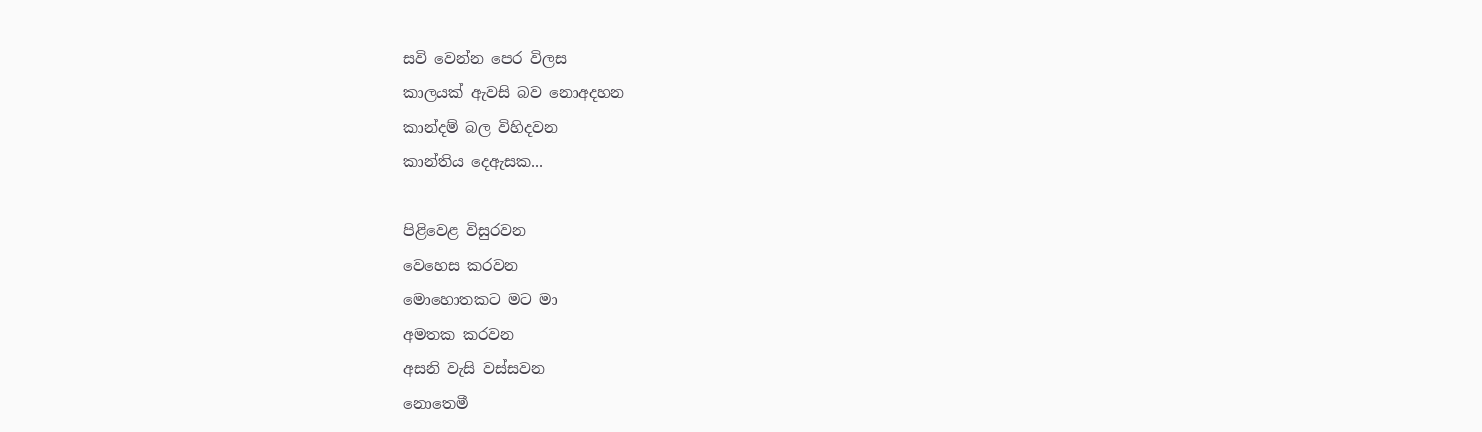සවි වෙන්න පෙර විලස
කාලයක් ඇවසි බව නොඅදහන
කාන්දම් බල විහිදවන
කාන්තිය දෙඇසක...

පිළිවෙළ විසුරවන
වෙහෙස කරවන
මොහොතකට මට මා
අමතක කරවන
අසනි වැසි වස්සවන
නොතෙමී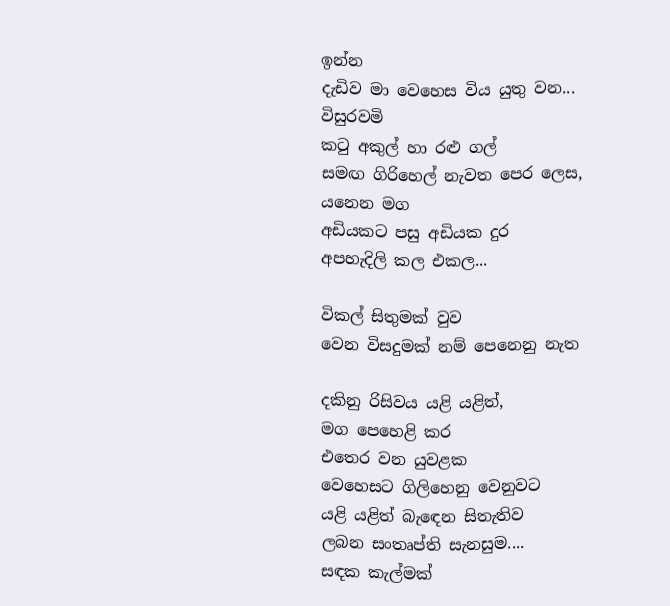ඉන්න
දැඩිව මා වෙහෙස විය යුතු වන...
විසුරවමි
කටු අකුල් හා රළු ගල්
සමඟ ගිරිහෙල් නැවත පෙර ලෙස,
යනෙන මග
අඩියකට පසු අඩියක දුර
අපහැදිලි කල එකල...

විකල් සිතුමක් වුව
වෙන විසදුමක් නම් පෙනෙනු නැත

දකිනු රිසිවය යළි යළිත්,
මග පෙහෙළි කර
එතෙර වන යුවළක
වෙහෙසට ගිලිහෙනු වෙනුවට
යළි යළිත් බැඳෙන සිතැතිව
ලබන සංතෘප්ති සැනසුම....
සඳක කැල්මක්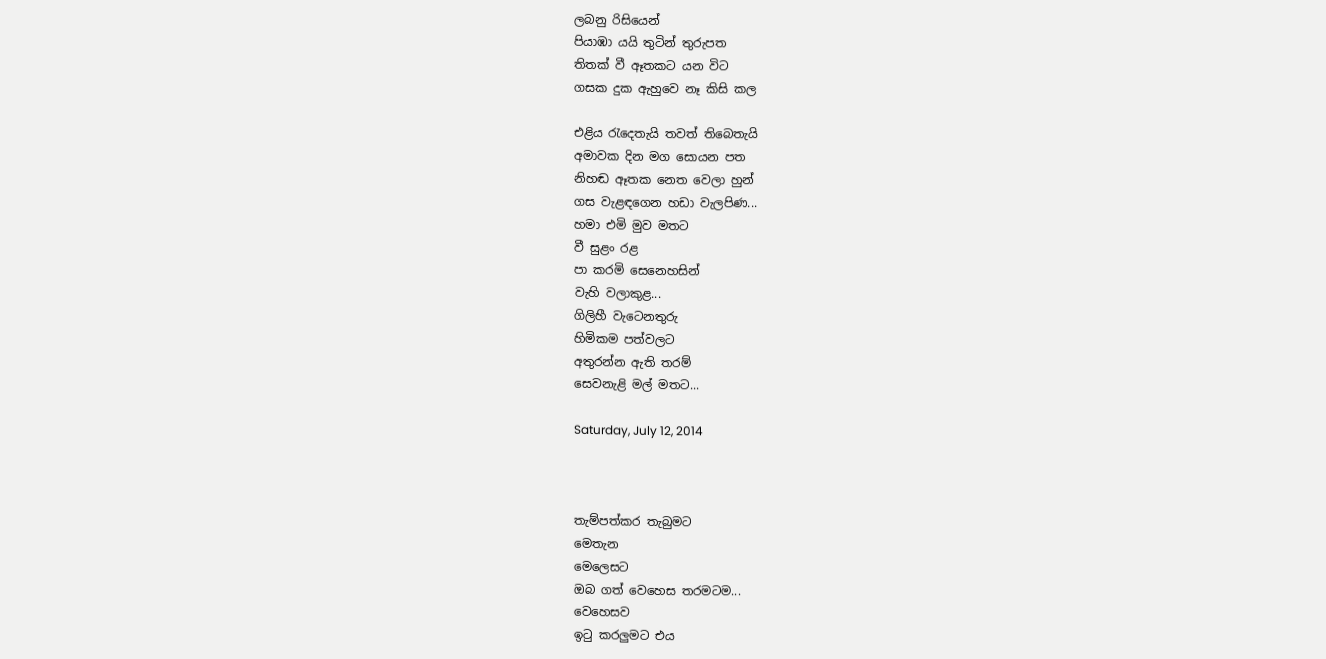ලබනු රිසියෙන්
පියාඹා යයි තුටින් තුරුපත
තිතක් වී ඈතකට යන විට
ගසක දුක ඇහුවෙ නෑ කිසි කල

එළිය රැදෙතැයි තවත් තිබෙතැයි
අමාවක දින මග සොයන පත
නිහඬ ඈතක නෙත වෙලා හුන්
ගස වැළඳගෙන හඩා වැලපිණ...
හමා එමි මුව මතට
වී සුළං රළ
පා කරමි සෙනෙහසින්
වැහි වලාකුළ...
ගිලිහී වැටෙනතුරු
හිමිකම පත්වලට
අතුරන්න ඇති තරම්
සෙවනැළි මල් මතට...

Saturday, July 12, 2014



තැම්පත්කර තැබුමට
මෙතැන
මෙලෙසට
ඔබ ගත් වෙහෙස තරමටම...
වෙහෙසව
ඉටු කරලුමට එය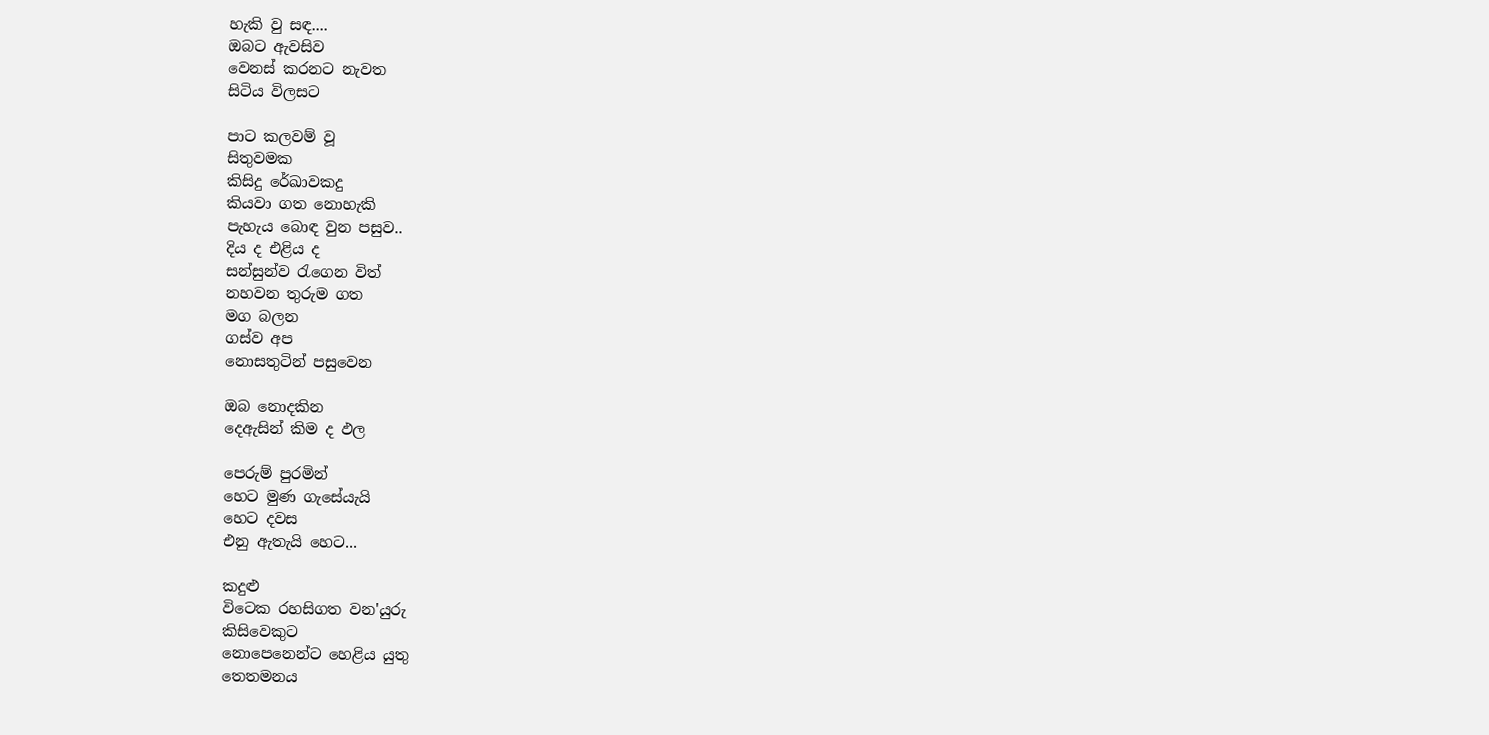හැකි වු සඳ....
ඔබට ඇවසිව
වෙනස් කරනට නැවත
සිටිය විලසට

පාට කලවම් වූ
සිතුවමක
කිසිදු රේඛාවකදු
කියවා ගත නොහැකි
පැහැය බොඳ වුන පසුව..
දිය ද එළිය ද
සන්සුන්ව රැගෙන විත්
නහවන තුරුම ගත
මග බලන
ගස්ව අප
නොසතුටින් පසුවෙන

ඔබ නොදකින
දෙඇසින් කිම ද ඵල

පෙරුම් පුරමින්
හෙට මුණ ගැසේයැයි
හෙට දවස
එනු ඇතැයි හෙට...

කදුළු
විටෙක රහසිගත වන'යුරු
කිසිවෙකුට
නොපෙනෙන්ට හෙළිය යුතු
තෙතමනය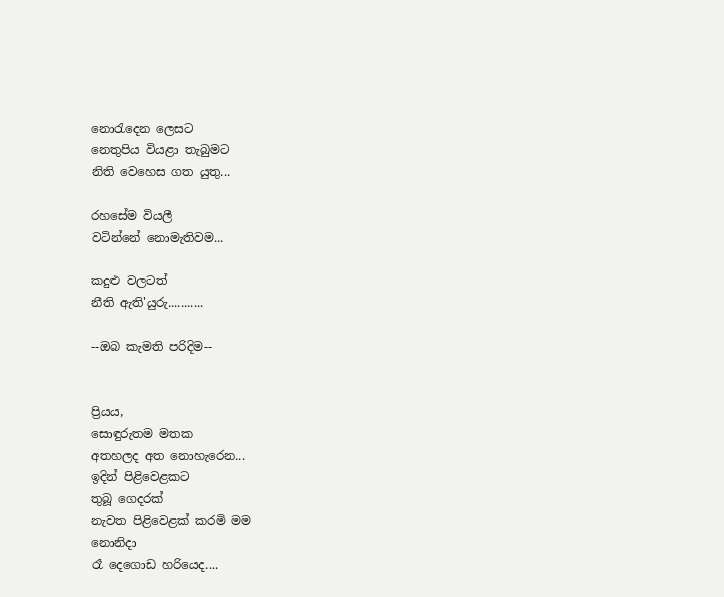නොරැදෙන ලෙසට
නෙතුපිය වියළා තැබුමට
නිති වෙහෙස ගත යුතු...

රහසේම වියලී
වටින්නේ නොමැතිවම...

කදුළු වලටත්
නීති ඇති'යුරු...........

--ඔබ කැමති පරිදිම--


ප්‍රියය,
සොඳුරුතම මතක
අතහලද අත නොහැරෙන...
ඉදින් පිළිවෙළකට
තුබූ ගෙදරක්
නැවත පිළිවෙළක් කරමි මම
නොනිදා
රෑ දෙගොඩ හරියෙද....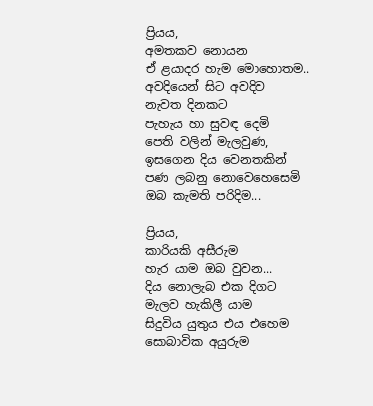ප්‍රියය,
අමතකව නොයන
ඒ ළයාදර හැම මොහොතම..
අවදියෙන් සිට අවදිව
නැවත දිනකට
පැහැය හා සුවඳ දෙමි
පෙති වලින් මැලවුණ,
ඉසගෙන දිය වෙනතකින්
පණ ලබනු නොවෙහෙසෙමි
ඔබ කැමති පරිදිම...

ප්‍රියය,
කාරියකි අසීරුම
හැර යාම ඔබ වුවන...
දිය නොලැබ එක දිගට
මැලව හැකිලී යාම
සිදුවිය යුතුය එය ‍එහෙම
සොබාවික අයුරුම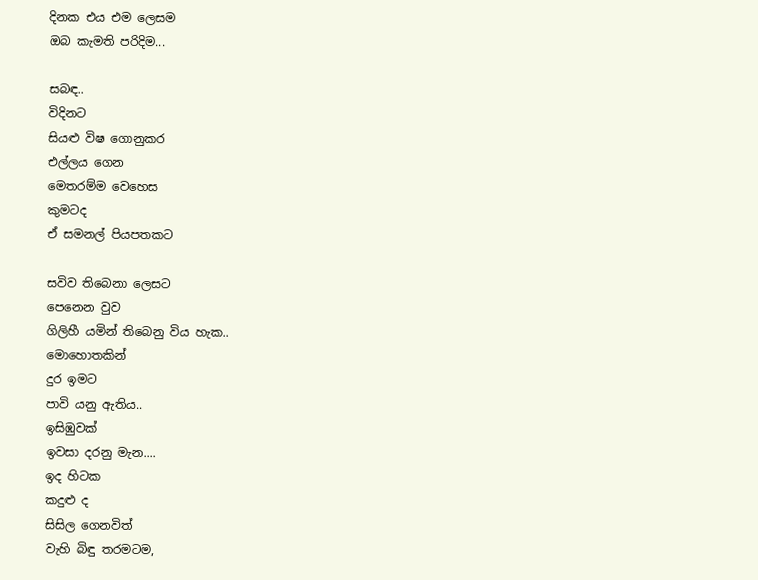දිනක එය එම ලෙසම
ඔබ කැමති පරිදිම...

සබඳ..
විදිනට
සියළු විෂ ගොනුකර
එල්ලය ගෙන
මෙතරම්ම වෙහෙස
කුමටද
ඒ සමනල් පියපතකට

සවිව තිබෙනා ලෙසට
පෙනෙන වුව
ගිලිහී යමින් තිබෙනු විය හැක..
මොහොතකින්
දුර ඉමට
පාවි යනු ඇතිය..
ඉසිඹුවක්
ඉවසා දරනු මැන....
ඉද හිටක
කදුළු ද
සිසිල ගෙනවිත්
වැහි බිඳු තරමටම,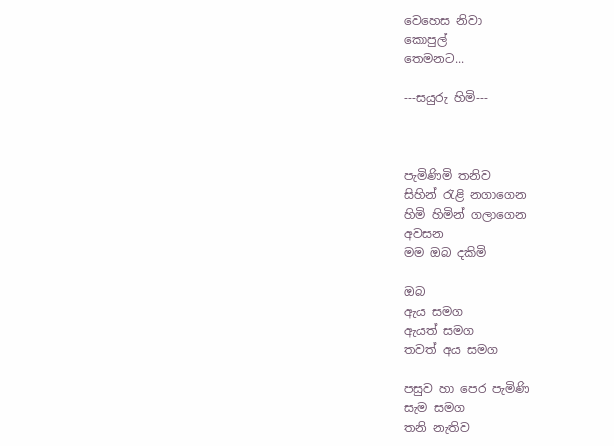වෙහෙස නිවා
කොපුල්
තෙමනට...

---සයුරු හිමි---



පැමිණිමි තනිව
සිහින් රැළි නගාගෙන
හිමි හිමින් ගලාගෙන
අවසන
මම ඔබ දකිමි

ඔබ
ඇය සමග
ඇයත් සමග
තවත් අය සමග

පසුව හා පෙර පැමිණි
සැම සමග
තනි නැතිව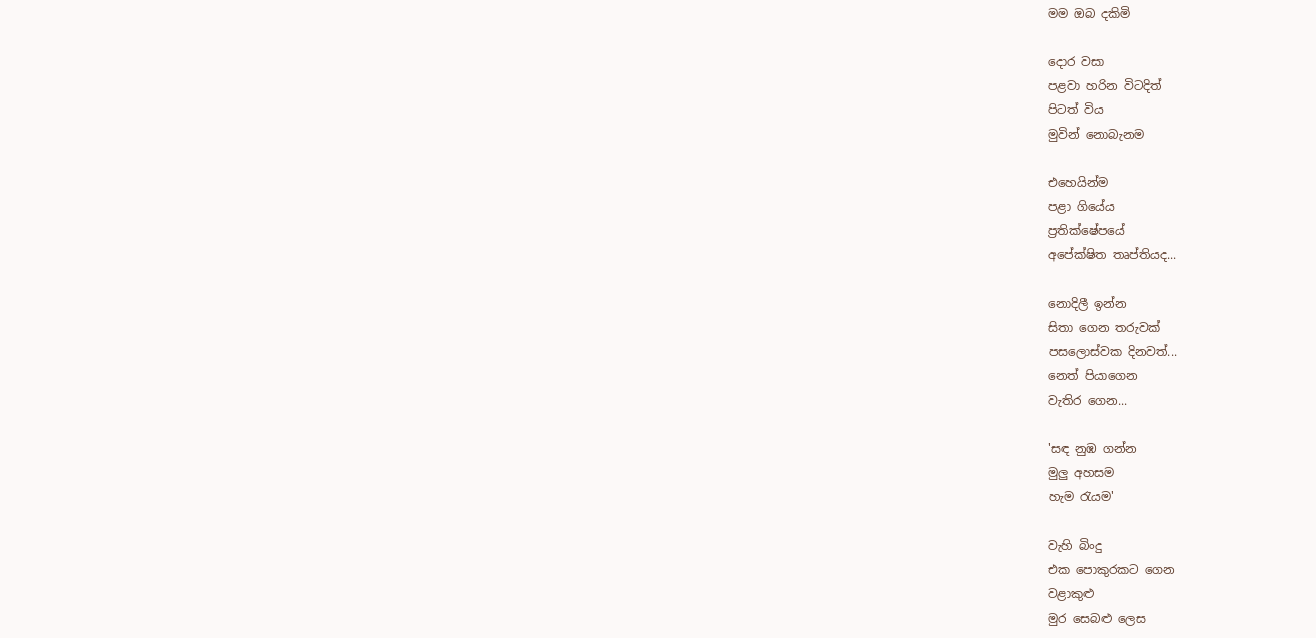මම ඔබ දකිමි

දොර වසා
පළවා හරින විටදිත්
පිටත් විය
මුවින් නොබැනම

එහෙයින්ම
පළා ගියේය
ප්‍රතික්ෂේපයේ
අපේක්ෂිත තෘප්තියද...

නොදිලී ඉන්න
සිතා ගෙන තරුවක්
පසලොස්වක දිනවත්...
නෙත් පියාගෙන
වැතිර ගෙන...

'සඳ නුඹ ගන්න
මුලු අහසම
හැම රැයම'

වැහි බිංදු
එක පොකුරකට ගෙන
වළාකුළු
මුර සෙබළු ලෙස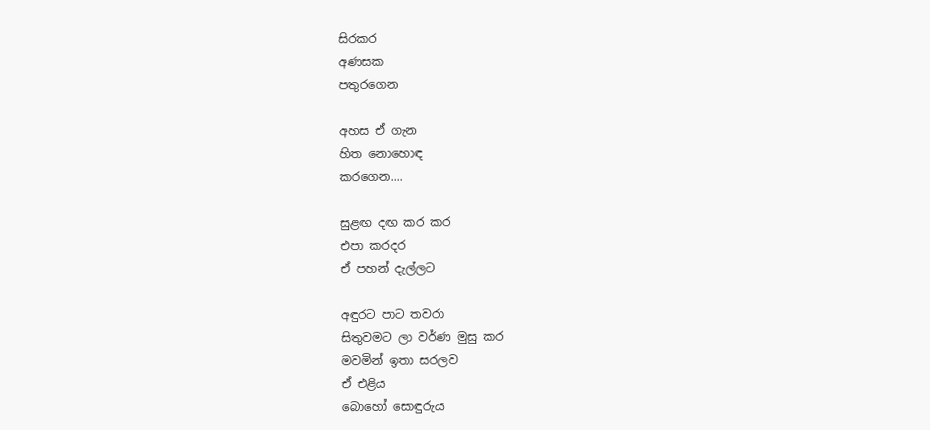සිරකර
අණසක
පතුරගෙන

අහස ඒ ගැන
හිත නොහොඳ
කරගෙන....

සුළඟ දඟ කර කර
එපා කරදර
ඒ පහන් දැල්ලට

අඳුරට පාට තවරා
සිතුවමට ලා වර්ණ මුසු කර
මවමින් ඉතා සරලව
ඒ එළිය
බොහෝ සොඳුරුය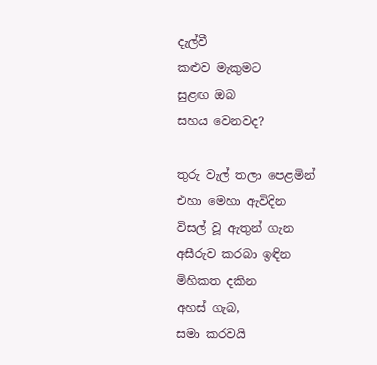දැල්වී
කළුව මැකුමට
සුළඟ ඔබ
සහය වෙනවද?

තුරු වැල් තලා පෙළමින්
එහා මෙහා ඇවිදින
විසල් වූ ඇතුන් ගැන
අසීරුව කරබා ඉඳින
මිහිකත දකින
අහස් ගැබ,
සමා කරවයි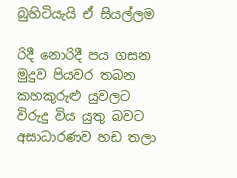බුහිටියැයි ඒ සියල්ලම

රිදී නොරිදී පය ගසන
මුදුව පියවර තබන
කහකුරුළු යුවලට
විරුදු විය යුතු බවට
අසාධාරණව හඩ තලා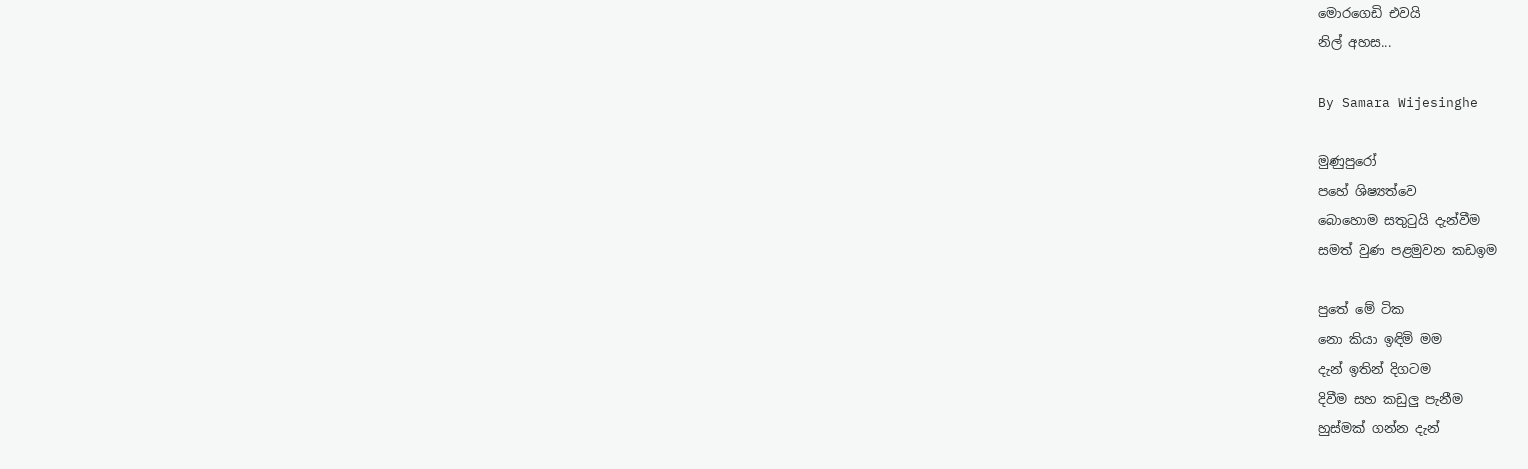මොරගෙඩි එවයි
නිල් අහස...

By Samara Wijesinghe

මුණුපුරෝ
පහේ ශිෂ්‍යත්වෙ
බොහොම සතුටුයි දැන්වීම
සමත් වුණ පළමුවන කඩඉම

පුතේ මේ ටික
නො කියා ඉඳිමි මම
දැන් ඉතින් දිගටම
දිවීම සහ කඩුලු පැනීම
හුස්මක් ගන්න දැන්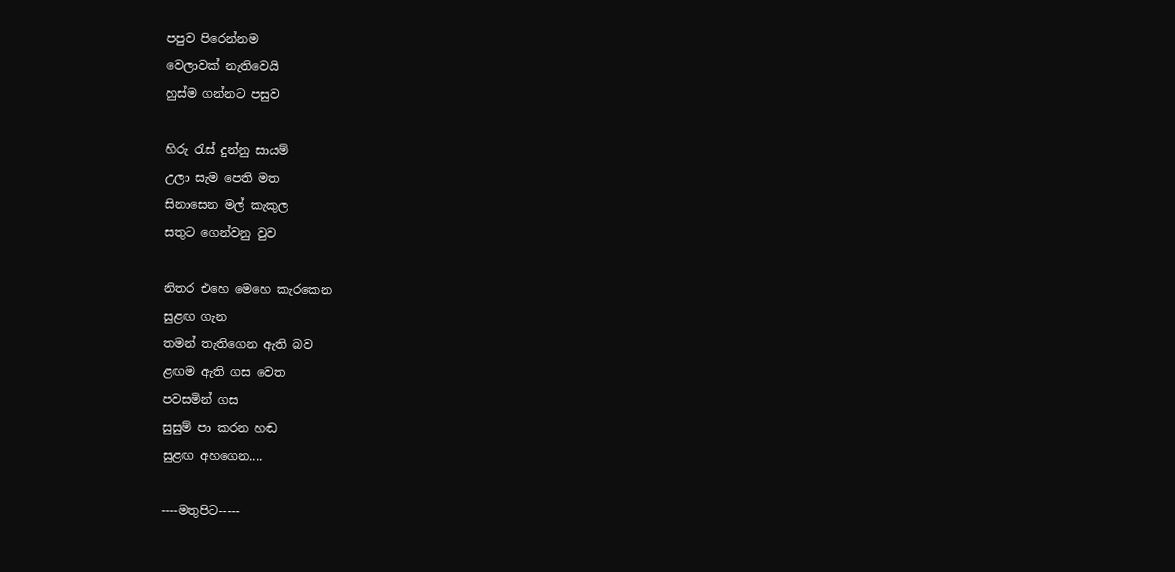පපුව පිරෙන්නම
වෙලාවක් නැතිවෙයි
හුස්ම ගන්නට පසුව

හිරු රැස් දුන්නු සායම්
උලා සැම පෙති මත
සිනාසෙන මල් කැකුල
සතුට ගෙන්වනු වුව

නිතර එහෙ මෙහෙ කැරකෙන
සුළඟ ගැන
තමන් තැතිගෙන ඇති බව
ළඟම ඇති ගස වෙත
පවසමින් ගස
සුසුම් පා කරන හඬ
සුළඟ අහගෙන....

----මතුපිට-----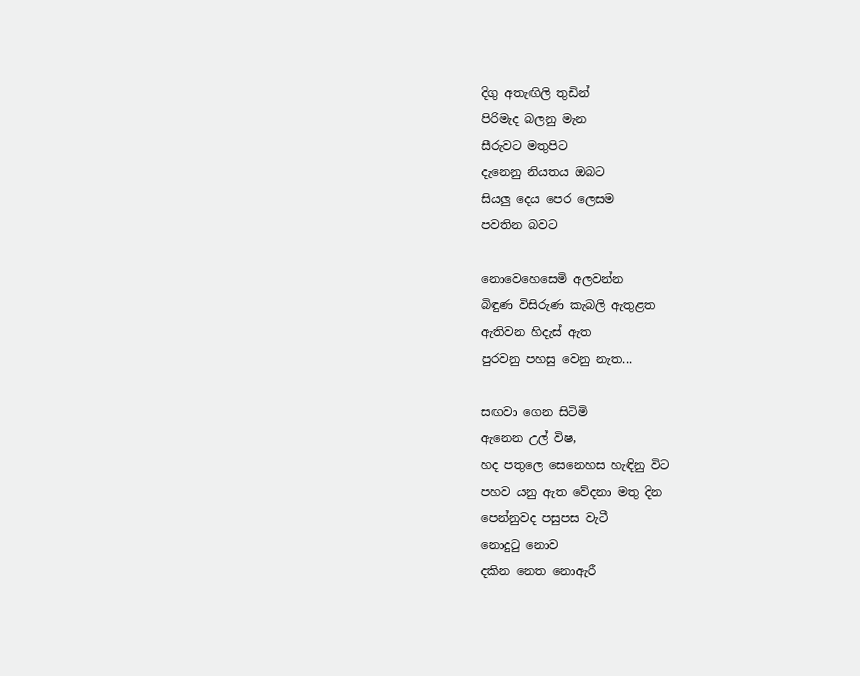දිගු අතැඟිලි තුඩින්
පිරිමැද බලනු මැන
සීරුවට මතුපිට
දැනෙනු නියතය ඔබට
සියලු දෙය පෙර ලෙසම
පවතින බවට

නොවෙහෙසෙමි අලවන්න
බිඳුණ විසිරුණ කැබලි ඇතුළත
ඇතිවන හිදැස් ඇත
පුරවනු පහසු වෙනු නැත...

සඟවා ගෙන සිටිමි
ඇනෙන උල් විෂ,
හද පතුලෙ සෙනෙහස හැඳිනු විට
පහව යනු ඇත වේදනා මතු දින
පෙන්නුවද පසුපස වැටී
නොදුටු නොව
දකින නෙත නොඇරී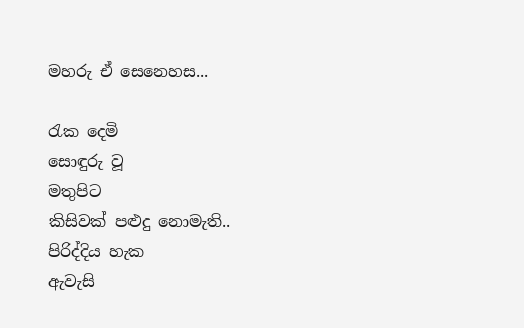මහරු ඒ සෙනෙහස...

රැක දෙමි
සොඳුරු වූ
මතුපිට
කිසිවක් පළුදු නොමැති..
පිරිද්දිය හැක
ඇවැසි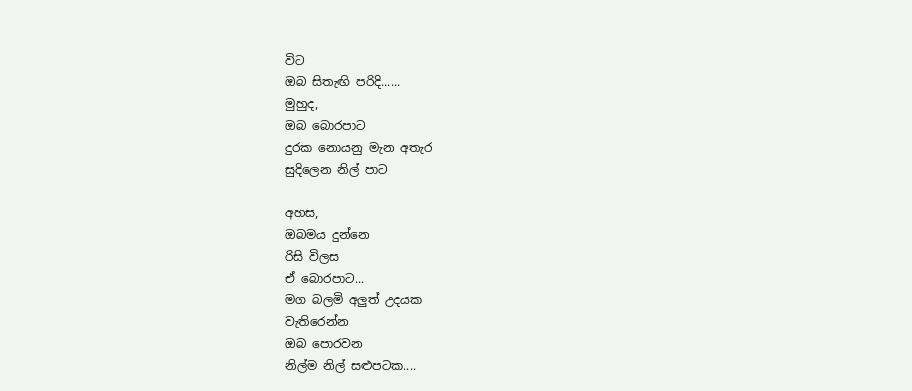විට
ඔබ සිතැඟි පරිදි......
මුහුද,
ඔබ බොරපාට
දුරක නොයනු මැන අතැර
සුදිලෙන නිල් පාට

අහස,
ඔබමය දුන්නෙ
රිසි විලස
ඒ බොරපාට...
මග බලමි අලුත් උදයක
වැතිරෙන්න
ඔබ පොරවන
නිල්ම නිල් සළුපටක....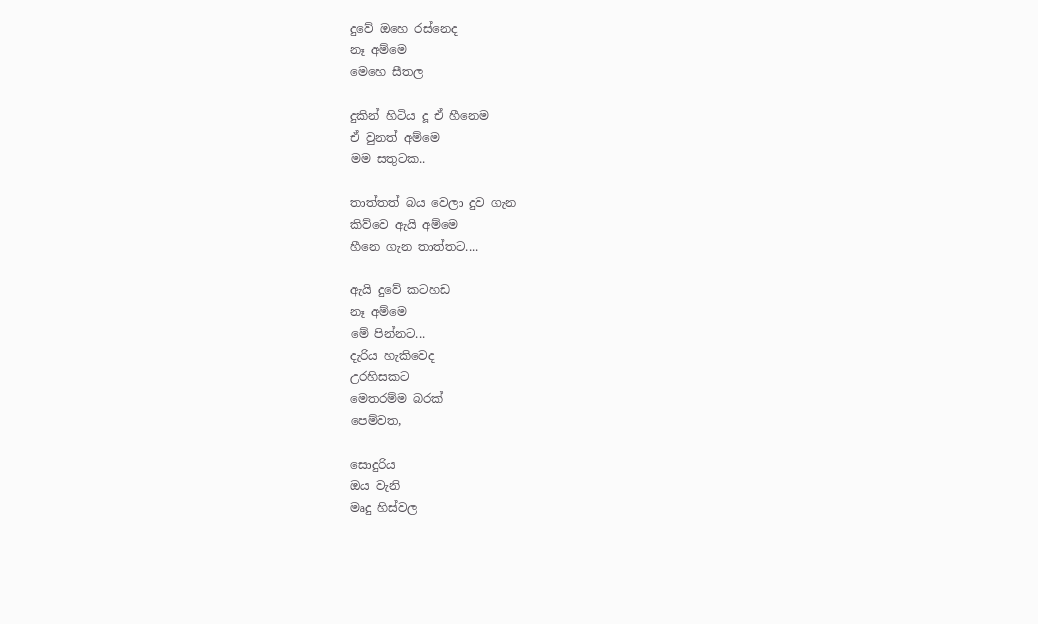දුවේ ඔහෙ රස්නෙද
නෑ අම්මෙ
මෙහෙ සීතල

දුකින් හිටි‍ය දූ ඒ හීනෙම
ඒ වුනත් අම්මෙ
මම සතුටක..

තාත්තත් බය වෙලා දුව ගැන
කිව්වෙ ඇයි අම්මෙ
හීනෙ ගැන තාත්තට....

ඇයි දුවේ කටහඩ
නෑ අම්මෙ
මේ පින්නට...
දැරිය හැකිවෙද
උරහිසකට
මෙතරම්ම බරක්
පෙම්වත,

සොදුරිය
ඔය වැනි
මෘදු හිස්වල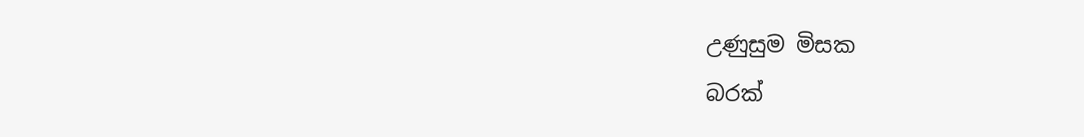උණුසුම මිසක
බරක්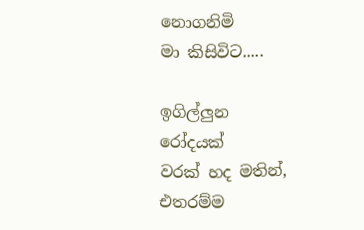නොගනිමි
මා කිසිවිට.....

ඉගිල්ලුන
රෝදයක්
වරක් හද මතින්,
එතරම්ම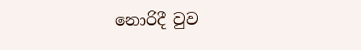නොරිදී වුව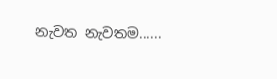නැවත නැවතම......